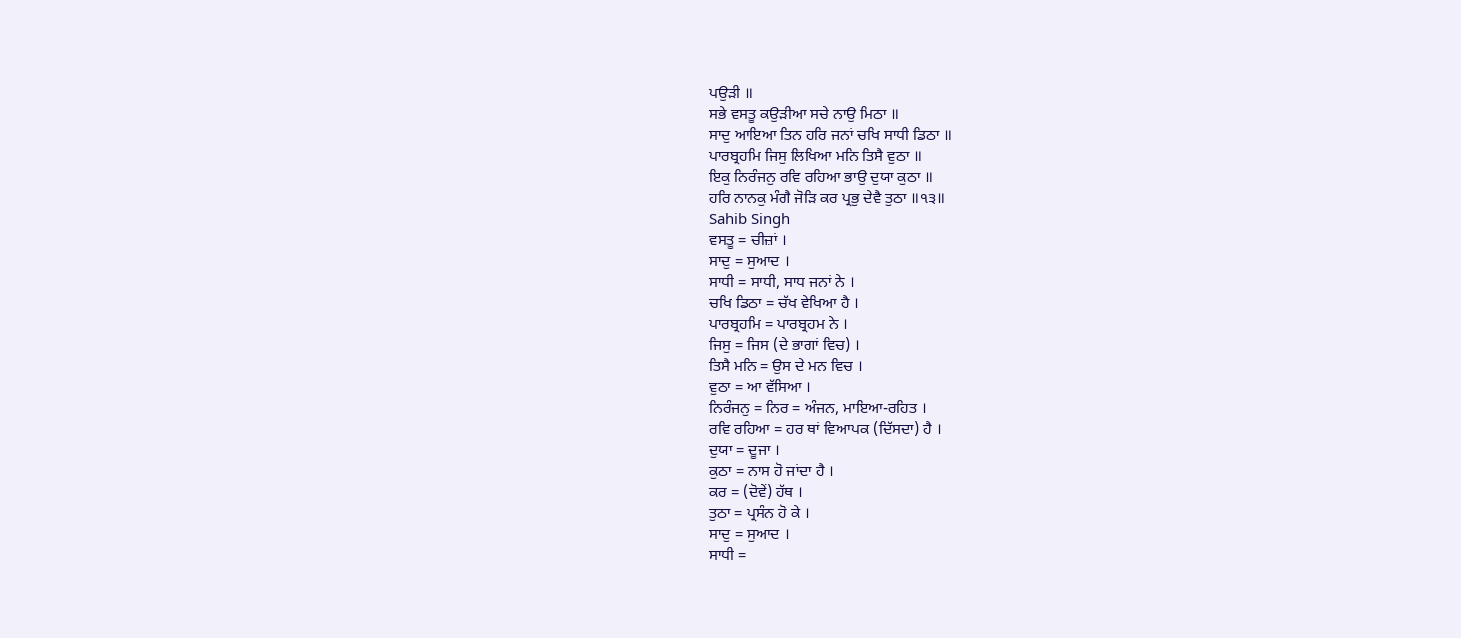ਪਉੜੀ ॥
ਸਭੇ ਵਸਤੂ ਕਉੜੀਆ ਸਚੇ ਨਾਉ ਮਿਠਾ ॥
ਸਾਦੁ ਆਇਆ ਤਿਨ ਹਰਿ ਜਨਾਂ ਚਖਿ ਸਾਧੀ ਡਿਠਾ ॥
ਪਾਰਬ੍ਰਹਮਿ ਜਿਸੁ ਲਿਖਿਆ ਮਨਿ ਤਿਸੈ ਵੁਠਾ ॥
ਇਕੁ ਨਿਰੰਜਨੁ ਰਵਿ ਰਹਿਆ ਭਾਉ ਦੁਯਾ ਕੁਠਾ ॥
ਹਰਿ ਨਾਨਕੁ ਮੰਗੈ ਜੋੜਿ ਕਰ ਪ੍ਰਭੁ ਦੇਵੈ ਤੁਠਾ ॥੧੩॥
Sahib Singh
ਵਸਤੂ = ਚੀਜ਼ਾਂ ।
ਸਾਦੁ = ਸੁਆਦ ।
ਸਾਧੀ = ਸਾਧੀ, ਸਾਧ ਜਨਾਂ ਨੇ ।
ਚਖਿ ਡਿਠਾ = ਚੱਖ ਵੇਖਿਆ ਹੈ ।
ਪਾਰਬ੍ਰਹਮਿ = ਪਾਰਬ੍ਰਹਮ ਨੇ ।
ਜਿਸੁ = ਜਿਸ (ਦੇ ਭਾਗਾਂ ਵਿਚ) ।
ਤਿਸੈ ਮਨਿ = ਉਸ ਦੇ ਮਨ ਵਿਚ ।
ਵੁਠਾ = ਆ ਵੱਸਿਆ ।
ਨਿਰੰਜਨੁ = ਨਿਰ = ਅੰਜਨ, ਮਾਇਆ-ਰਹਿਤ ।
ਰਵਿ ਰਹਿਆ = ਹਰ ਥਾਂ ਵਿਆਪਕ (ਦਿੱਸਦਾ) ਹੈ ।
ਦੁਯਾ = ਦੂਜਾ ।
ਕੁਠਾ = ਨਾਸ ਹੋ ਜਾਂਦਾ ਹੈ ।
ਕਰ = (ਦੋਵੇਂ) ਹੱਥ ।
ਤੁਠਾ = ਪ੍ਰਸੰਨ ਹੋ ਕੇ ।
ਸਾਦੁ = ਸੁਆਦ ।
ਸਾਧੀ =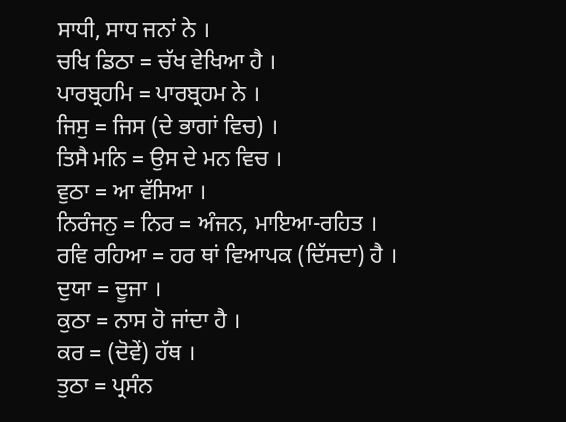ਸਾਧੀ, ਸਾਧ ਜਨਾਂ ਨੇ ।
ਚਖਿ ਡਿਠਾ = ਚੱਖ ਵੇਖਿਆ ਹੈ ।
ਪਾਰਬ੍ਰਹਮਿ = ਪਾਰਬ੍ਰਹਮ ਨੇ ।
ਜਿਸੁ = ਜਿਸ (ਦੇ ਭਾਗਾਂ ਵਿਚ) ।
ਤਿਸੈ ਮਨਿ = ਉਸ ਦੇ ਮਨ ਵਿਚ ।
ਵੁਠਾ = ਆ ਵੱਸਿਆ ।
ਨਿਰੰਜਨੁ = ਨਿਰ = ਅੰਜਨ, ਮਾਇਆ-ਰਹਿਤ ।
ਰਵਿ ਰਹਿਆ = ਹਰ ਥਾਂ ਵਿਆਪਕ (ਦਿੱਸਦਾ) ਹੈ ।
ਦੁਯਾ = ਦੂਜਾ ।
ਕੁਠਾ = ਨਾਸ ਹੋ ਜਾਂਦਾ ਹੈ ।
ਕਰ = (ਦੋਵੇਂ) ਹੱਥ ।
ਤੁਠਾ = ਪ੍ਰਸੰਨ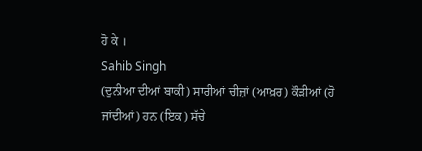ਹੋ ਕੇ ।
Sahib Singh
(ਦੁਨੀਆ ਦੀਆਂ ਬਾਕੀ) ਸਾਰੀਆਂ ਚੀਜ਼ਾਂ (ਆਖ਼ਰ) ਕੌੜੀਆਂ (ਹੋ ਜਾਂਦੀਆਂ) ਹਨ (ਇਕ) ਸੱਚੇ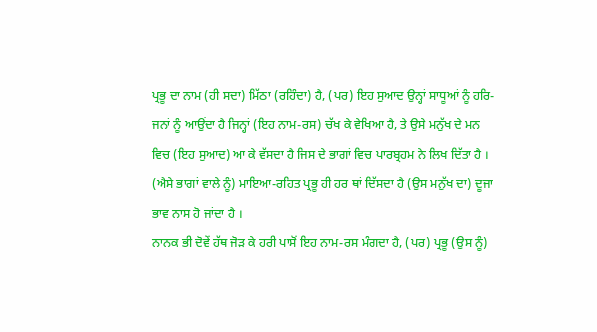ਪ੍ਰਭੂ ਦਾ ਨਾਮ (ਹੀ ਸਦਾ) ਮਿੱਠਾ (ਰਹਿੰਦਾ) ਹੈ, (ਪਰ) ਇਹ ਸੁਆਦ ਉਨ੍ਹਾਂ ਸਾਧੂਆਂ ਨੂੰ ਹਰਿ-ਜਨਾਂ ਨੂੰ ਆਉਂਦਾ ਹੈ ਜਿਨ੍ਹਾਂ (ਇਹ ਨਾਮ-ਰਸ) ਚੱਖ ਕੇ ਵੇਖਿਆ ਹੈ, ਤੇ ਉਸੇ ਮਨੁੱਖ ਦੇ ਮਨ ਵਿਚ (ਇਹ ਸੁਆਦ) ਆ ਕੇ ਵੱਸਦਾ ਹੈ ਜਿਸ ਦੇ ਭਾਗਾਂ ਵਿਚ ਪਾਰਬ੍ਰਹਮ ਨੇ ਲਿਖ ਦਿੱਤਾ ਹੈ ।
(ਐਸੇ ਭਾਗਾਂ ਵਾਲੇ ਨੂੰ) ਮਾਇਆ-ਰਹਿਤ ਪ੍ਰਭੂ ਹੀ ਹਰ ਥਾਂ ਦਿੱਸਦਾ ਹੈ (ਉਸ ਮਨੁੱਖ ਦਾ) ਦੂਜਾ ਭਾਵ ਨਾਸ ਹੋ ਜਾਂਦਾ ਹੈ ।
ਨਾਨਕ ਭੀ ਦੋਵੇਂ ਹੱਥ ਜੋੜ ਕੇ ਹਰੀ ਪਾਸੋਂ ਇਹ ਨਾਮ-ਰਸ ਮੰਗਦਾ ਹੈ, (ਪਰ) ਪ੍ਰਭੂ (ਉਸ ਨੂੰ)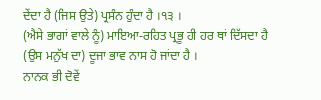ਦੇਂਦਾ ਹੈ (ਜਿਸ ਉਤੇ) ਪ੍ਰਸੰਨ ਹੁੰਦਾ ਹੈ ।੧੩ ।
(ਐਸੇ ਭਾਗਾਂ ਵਾਲੇ ਨੂੰ) ਮਾਇਆ-ਰਹਿਤ ਪ੍ਰਭੂ ਹੀ ਹਰ ਥਾਂ ਦਿੱਸਦਾ ਹੈ (ਉਸ ਮਨੁੱਖ ਦਾ) ਦੂਜਾ ਭਾਵ ਨਾਸ ਹੋ ਜਾਂਦਾ ਹੈ ।
ਨਾਨਕ ਭੀ ਦੋਵੇਂ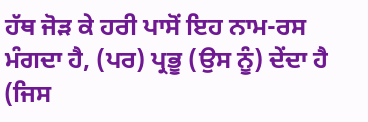ਹੱਥ ਜੋੜ ਕੇ ਹਰੀ ਪਾਸੋਂ ਇਹ ਨਾਮ-ਰਸ ਮੰਗਦਾ ਹੈ, (ਪਰ) ਪ੍ਰਭੂ (ਉਸ ਨੂੰ) ਦੇਂਦਾ ਹੈ (ਜਿਸ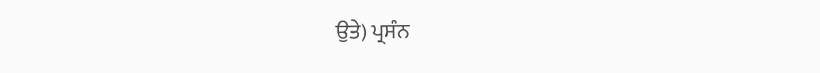ਉਤੇ) ਪ੍ਰਸੰਨ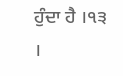ਹੁੰਦਾ ਹੈ ।੧੩ ।